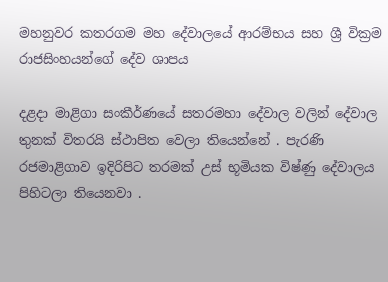මහනුවර කතරගම මහ දේවාලයේ ආරම්භය සහ ශ්‍රී වික්‍රම රාජසිංහයන්ගේ දේව ශාපය

දළදා මාළිගා සංකීර්ණයේ සතරමහා දේවාල වලින් දේවාල තුනක් විතරයි ස්ථාපිත වෙලා තියෙන්නේ . පැරණි රජමාළිගාව ඉදිරිපිට තරමක් උස් භූමියක විෂ්ණු දේවාලය පිහිටලා තියෙනවා .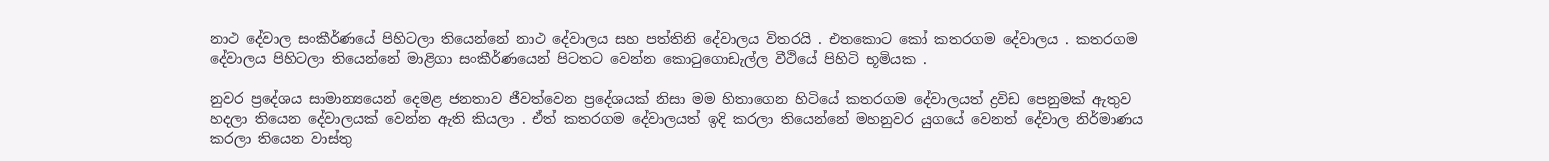නාථ දේවාල සංකීර්ණයේ පිහිටලා තියෙන්නේ නාථ දේවාලය සහ පත්තිනි දේවාලය විතරයි . එතකොට කෝ කතරගම දේවාලය . කතරගම දේවාලය පිහිටලා තියෙන්නේ මාළිගා සංකීර්ණයෙන් පිටතට වෙන්න කොටුගොඩැල්ල වීථියේ පිහිටි භූමියක .

නුවර ප්‍රදේශය සාමාන්‍යයෙන් දෙමළ ජනතාව ජීවත්වෙන ප්‍රදේශයක් නිසා මම හිතාගෙන හිටියේ කතරගම දේවාලයත් ද්‍රවිඩ පෙනුමක් ඇතුව හදලා තියෙන දේවාලයක් වෙන්න ඇති කියලා . ඒත් කතරගම දේවාලයත් ඉදි කරලා තියෙන්නේ මහනුවර යුගයේ වෙනත් දේවාල නිර්මාණය කරලා තියෙන වාස්තු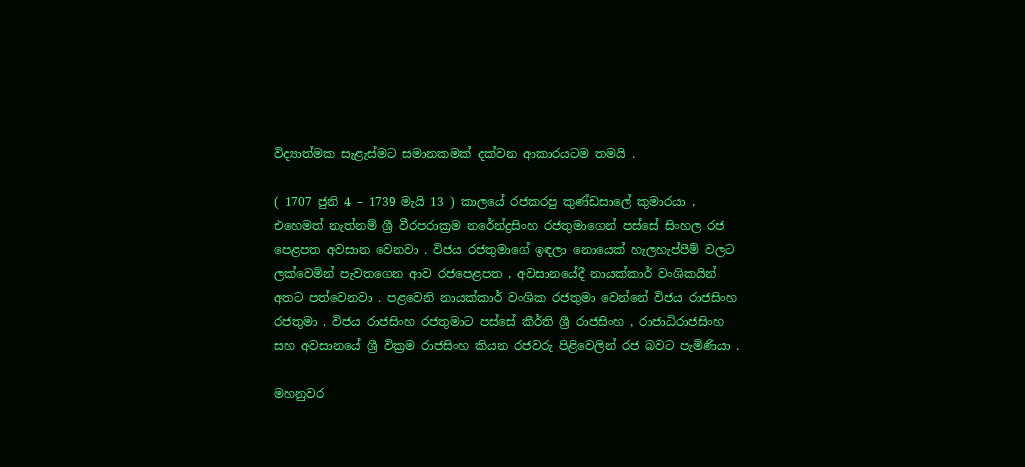විද්‍යාත්මක සැළැස්මට සමානකමක් දක්වන ආකාරයටම තමයි .

( 1707 ජුනි 4 – 1739 මැයි 13 ) කාලයේ රජකරපු කුණ්ඩසාලේ කුමාරයා , එහෙමත් නැත්නම් ශ්‍රී වීරපරාක්‍රම නරේන්ද්‍රසිංහ රජතුමාගෙන් පස්සේ සිංහල රජ පෙළපත අවසාන වෙනවා . විජය රජතුමාගේ ඉඳලා නොයෙක් හැලහැප්පීම් වලට ලක්වෙමින් පැවතගෙන ආව රජපෙළපත , අවසානයේදී නායක්කාර් වංශිකයින් අතට පත්වෙනවා . පළවෙනි නායක්කාර් වංශික රජතුමා වෙන්නේ විජය රාජසිංහ රජතුමා . විජය රාජසිංහ රජතුමාට පස්සේ කීර්ති ශ්‍රී රාජසිංහ , රාජාධිරාජසිංහ සහ අවසානයේ ශ්‍රී වික්‍රම රාජසිංහ කියන රජවරු පිළිවෙලින් රජ බවට පැමිණියා .

මහනුවර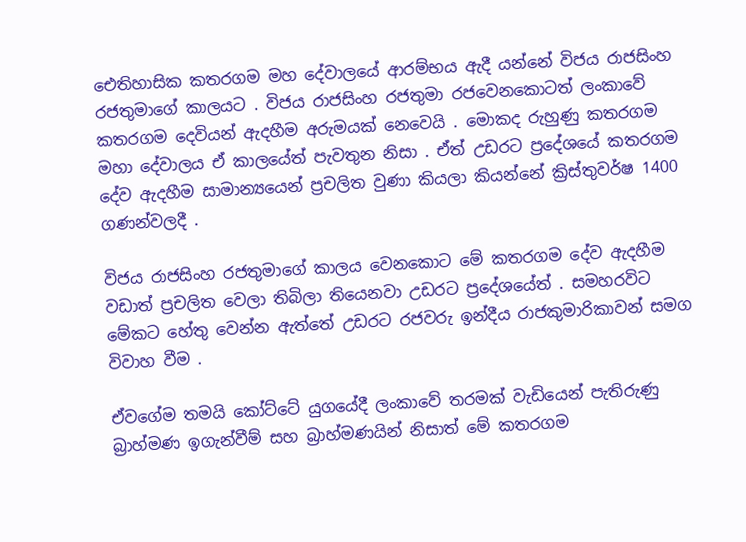ඓතිහාසික කතරගම මහ දේවාලයේ ආරම්භය ඇදී යන්නේ විජය රාජසිංහ රජතුමාගේ කාලයට . විජය රාජසිංහ රජතුමා රජවෙනකොටත් ලංකාවේ කතරගම දෙවියන් ඇදහීම අරුමයක් නෙවෙයි . මොකද රුහුණු කතරගම මහා දේවාලය ඒ කාලයේත් පැවතුන නිසා . ඒත් උඩරට ප්‍රදේශයේ කතරගම දේව ඇදහීම සාමාන්‍යයෙන් ප්‍රචලිත වුණා කියලා කියන්නේ ක්‍රිස්තුවර්ෂ 1400 ගණන්වලදී .

විජය රාජසිංහ රජතුමාගේ කාලය වෙනකොට මේ කතරගම දේව ඇදහීම වඩාත් ප්‍රචලිත වෙලා තිබිලා තියෙනවා උඩරට ප්‍රදේශයේත් . සමහරවිට මේකට හේතු වෙන්න ඇත්තේ උඩරට රජවරු ඉන්දීය රාජකුමාරිකාවන් සමග විවාහ වීම .

ඒවගේම තමයි කෝට්ටේ යුගයේදී ලංකාවේ තරමක් වැඩියෙන් පැතිරුණු බ්‍රාහ්මණ ඉගැන්වීම් සහ බ්‍රාහ්මණයින් නිසාත් මේ කතරගම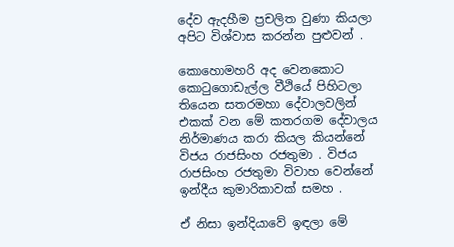දේව ඇදහීම ප්‍රචලිත වුණා කියලා අපිට විශ්වාස කරන්න පුළුවන් .

කොහොමහරි අද වෙනකොට කොටුගොඩැල්ල වීථියේ පිහිටලා තියෙන සතරමහා දේවාලවලින් එකක් වන මේ කතරගම දේවාලය නිර්මාණය කරා කියල කියන්නේ විජය රාජසිංහ රජතුමා . විජය රාජසිංහ රජතුමා විවාහ වෙන්නේ ඉන්දීය කුමාරිකාවක් සමහ .

ඒ නිසා ඉන්දියාවේ ඉඳලා මේ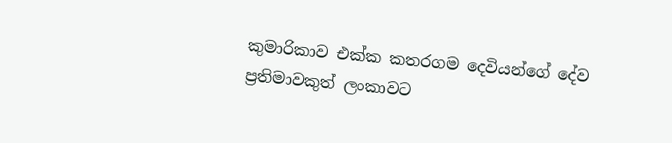කුමාරිකාව එක්ක කතරගම දෙවියන්ගේ දේව ප්‍රතිමාවකුත් ලංකාවට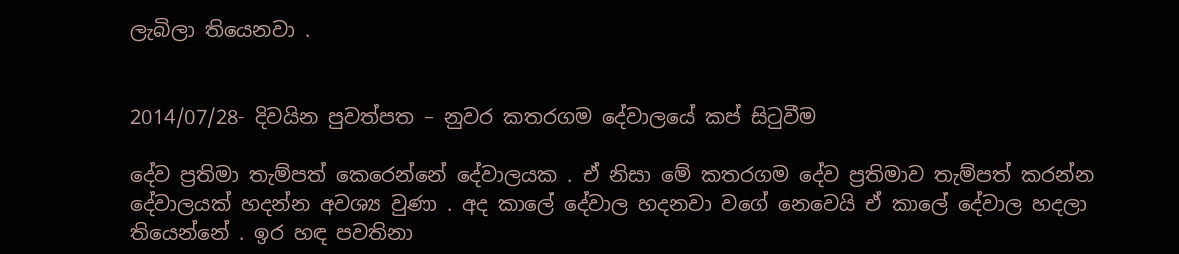ලැබිලා තියෙනවා .


2014/07/28- දිවයින පුවත්පත – නුවර කතරගම දේවාලයේ කප් සිටුවීම

දේව ප්‍රතිමා තැම්පත් කෙරෙන්නේ දේවාලයක . ඒ නිසා මේ කතරගම දේව ප්‍රතිමාව තැම්පත් කරන්න දේවාලයක් හදන්න අවශ්‍ය වුණා . අද කාලේ දේවාල හදනවා වගේ නෙවෙයි ඒ කාලේ දේවාල හදලා තියෙන්නේ . ඉර හඳ පවතිනා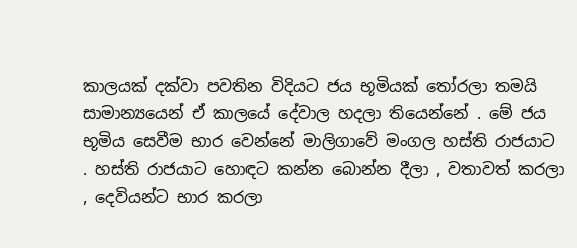කාලයක් දක්වා පවතින විදියට ජය භූමියක් තෝරලා තමයි සාමාන්‍යයෙන් ඒ කාලයේ දේවාල හදලා තියෙන්නේ . මේ ජය භූමිය සෙවීම භාර වෙන්නේ මාලිගාවේ මංගල හස්ති රාජයාට . හස්ති රාජයාට හොඳට කන්න බොන්න දීලා , වතාවත් කරලා , දෙවියන්ට භාර කරලා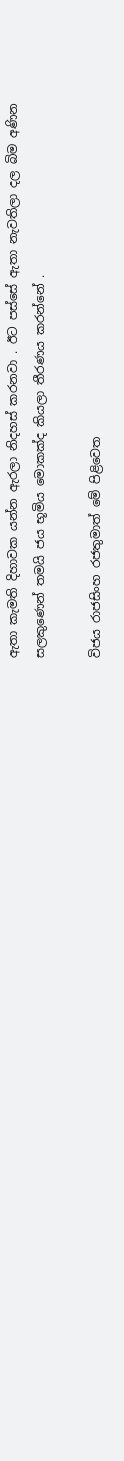ඇතා කැමති දිහාවක යන්න ඇරලා නිදහස් කරනවා . ඊට පස්සේ ඇතා නැවතිලා දල බිම අණින සලකුණෙන් තමයි ජය භූමිය මොකක්ද කියලා තීරණය කරන්නේ .

විජය රාජසිංහ රජතුමාත් මේ පිළිවෙත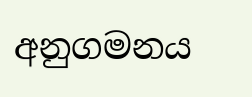අනුගමනය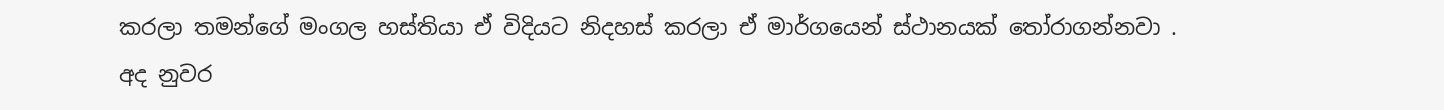කරලා තමන්ගේ මංගල හස්තියා ඒ විදියට නිදහස් කරලා ඒ මාර්ගයෙන් ස්ථානයක් තෝරාගන්නවා . අද නුවර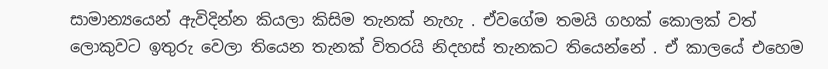සාමාන්‍යයෙන් ඇවිදින්න කියලා කිසිම තැනක් නැහැ . ඒවගේම තමයි ගහක් කොලක් වත් ලොකුවට ඉතුරු වෙලා තියෙන තැනක් විතරයි නිදහස් තැනකට තියෙන්නේ . ඒ කාලයේ එහෙම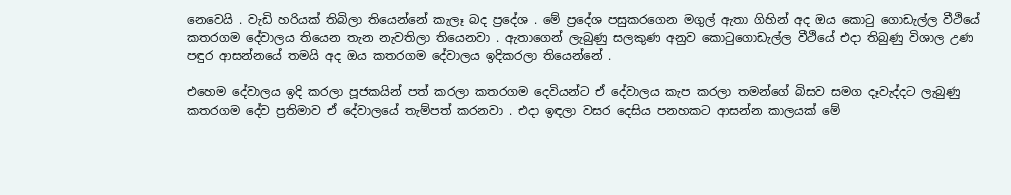නෙවෙයි . වැඩි හරියක් තිබිලා තියෙන්නේ කැලෑ බද ප්‍රදේශ . මේ ප්‍රදේශ පසුකරගෙන මගුල් ඇතා ගිහින් අද ඔය කොටු ගොඩැල්ල වීථියේ කතරගම දේවාලය තියෙන තැන නැවතිලා තියෙනවා . ඇතාගෙන් ලැබුණු සලකුණ අනුව කොටුගොඩැල්ල වීථියේ එදා තිබුණු විශාල උණ පඳුර ආසන්නයේ තමයි අද ඔය කතරගම දේවාලය ඉදිකරලා තියෙන්නේ .

එහෙම දේවාලය ඉදි කරලා පූජකයින් පත් කරලා කතරගම දෙවියන්ට ඒ දේවාලය කැප කරලා තමන්ගේ බිසව සමග දෑවැද්දට ලැබුණු කතරගම දේව ප්‍රතිමාව ඒ දේවාලයේ තැම්පත් කරනවා . එදා ඉඳලා වසර දෙසිය පනහකට ආසන්න කාලයක් මේ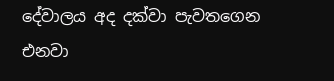දේවාලය අද දක්වා පැවතගෙන එනවා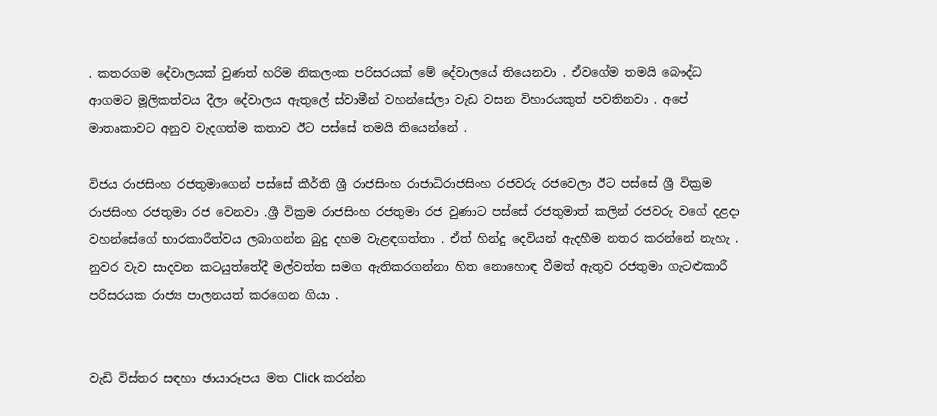. කතරගම දේවාලයක් වුණත් හරිම නිකලංක පරිසරයක් මේ දේවාලයේ තියෙනවා . ඒවගේම තමයි බෞද්ධ ආගමට මූලිකත්වය දීලා දේවාලය ඇතුලේ ස්වාමීන් වහන්සේලා වැඩ වසන විහාරයකුත් පවතිනවා . අපේ මාතෘකාවට අනුව වැදගත්ම කතාව ඊට පස්සේ තමයි තියෙන්නේ .

විජය රාජසිංහ රජතුමාගෙන් පස්සේ කීර්ති ශ්‍රී රාජසිංහ රාජාධිරාජසිංහ රජවරු රජවෙලා ඊට පස්සේ ශ්‍රී වික්‍රම රාජසිංහ රජතුමා රජ වෙනවා .ශ්‍රී වික්‍රම රාජසිංහ රජතුමා රජ වුණාට පස්සේ රජතුමාත් කලින් රජවරු වගේ දළදා වහන්සේගේ භාරකාරීත්වය ලබාගන්න බුදු දහම වැළඳගත්තා . ඒත් හින්දු දෙවියන් ඇදහීම නතර කරන්නේ නැහැ . නුවර වැව සාදවන කටයුත්තේදී මල්වත්ත සමග ඇතිකරගන්නා හිත නොහොඳ වීමත් ඇතුව රජතුමා ගැටළුකාරී පරිසරයක රාජ්‍ය පාලනයත් කරගෙන ගියා .


වැඩි විස්තර සඳහා ඡායාරූපය මත Click කරන්න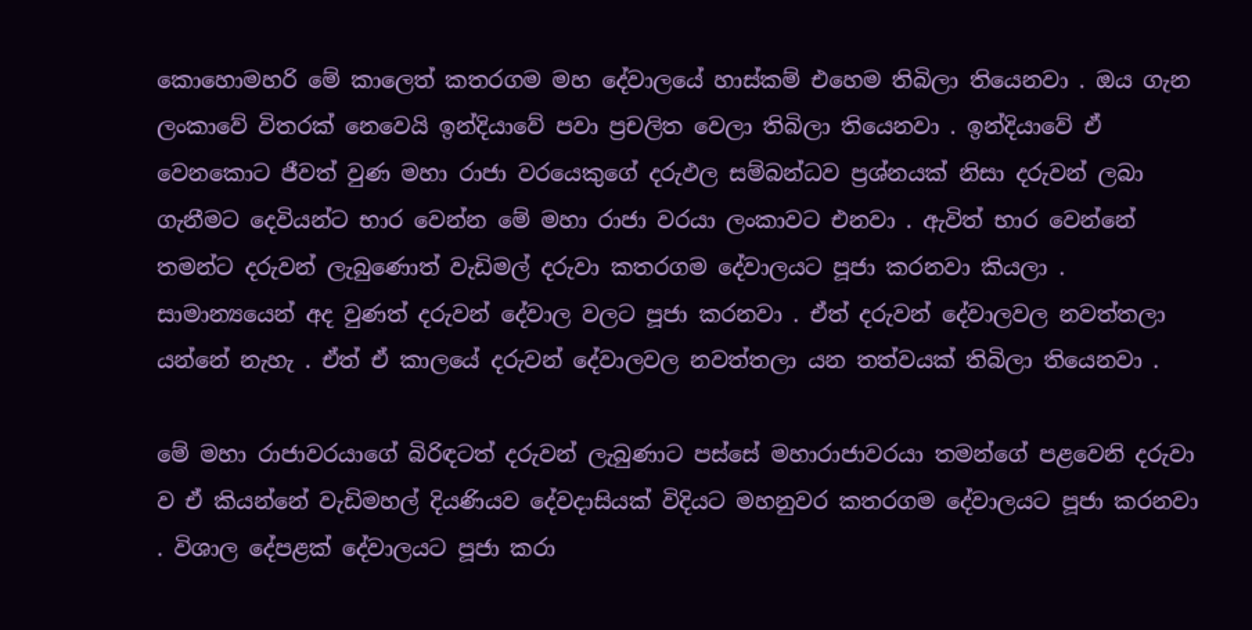කොහොමහරි මේ කාලෙත් කතරගම මහ දේවාලයේ හාස්කම් එහෙම තිබිලා තියෙනවා . ඔය ගැන ලංකාවේ විතරක් නෙවෙයි ඉන්දියාවේ පවා ප්‍රචලිත වෙලා තිබිලා තියෙනවා . ඉන්දියාවේ ඒ වෙනකොට ජීවත් වුණ මහා රාජා වරයෙකුගේ දරුඵල සම්බන්ධව ප්‍රශ්නයක් නිසා දරුවන් ලබා ගැනීමට දෙවියන්ට භාර වෙන්න මේ මහා රාජා වරයා ලංකාවට එනවා . ඇවිත් භාර වෙන්නේ තමන්ට දරුවන් ලැබුණොත් වැඩිමල් දරුවා කතරගම දේවාලයට පූජා කරනවා කියලා . සාමාන්‍යයෙන් අද වුණත් දරුවන් දේවාල වලට පූජා කරනවා . ඒත් දරුවන් දේවාලවල නවත්තලා යන්නේ නැහැ . ඒත් ඒ කාලයේ දරුවන් දේවාලවල නවත්තලා යන තත්වයක් තිබිලා තියෙනවා .

මේ මහා රාජාවරයාගේ බිරිඳටත් දරුවන් ලැබුණාට පස්සේ මහාරාජාවරයා තමන්ගේ පළවෙනි දරුවා ව ඒ කියන්නේ වැඩිමහල් දියණියව දේවදාසියක් විදියට මහනුවර කතරගම දේවාලයට පූජා කරනවා . විශාල දේපළක් දේවාලයට පූජා කරා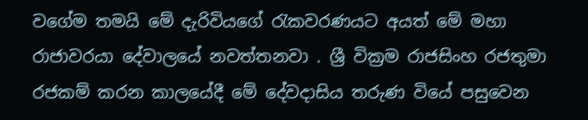වගේම තමයි මේ දැරිවියගේ රැකවරණයට අයත් මේ මහා රාජාවරයා දේවාලයේ නවත්තනවා . ශ්‍රී වික්‍රම රාජසිංහ රජතුමා රජකම් කරන කාලයේදී මේ දේවදාසිය තරුණ වියේ පසුවෙන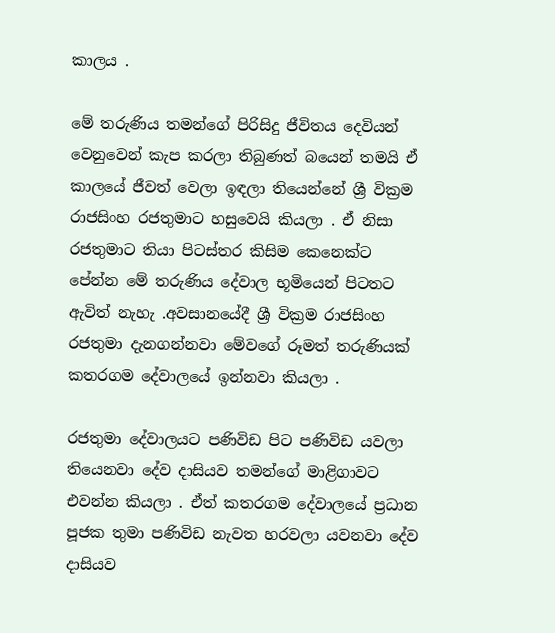කාලය .

මේ තරුණිය තමන්ගේ පිරිසිදු ජීවිතය දෙවියන් වෙනුවෙන් කැප කරලා තිබුණත් බයෙන් තමයි ඒ කාලයේ ජීවත් වෙලා ඉඳලා තියෙන්නේ ශ්‍රී වික්‍රම රාජසිංහ රජතුමාට හසුවෙයි කියලා . ඒ නිසා රජතුමාට තියා පිටස්තර කිසිම කෙනෙක්ට පේන්න මේ තරුණිය දේවාල භූමියෙන් පිටතට ඇවිත් නැහැ .අවසානයේදී ශ්‍රී වික්‍රම රාජසිංහ රජතුමා දැනගන්නවා මේවගේ රූමත් තරුණියක් කතරගම දේවාලයේ ඉන්නවා කියලා .

රජතුමා දේවාලයට පණිවිඩ පිට පණිවිඩ යවලා තියෙනවා දේව දාසියව තමන්ගේ මාළිගාවට එවන්න කියලා . ඒත් කතරගම දේවාලයේ ප්‍රධාන පූජක තුමා පණිවිඩ නැවත හරවලා යවනවා දේව දාසියව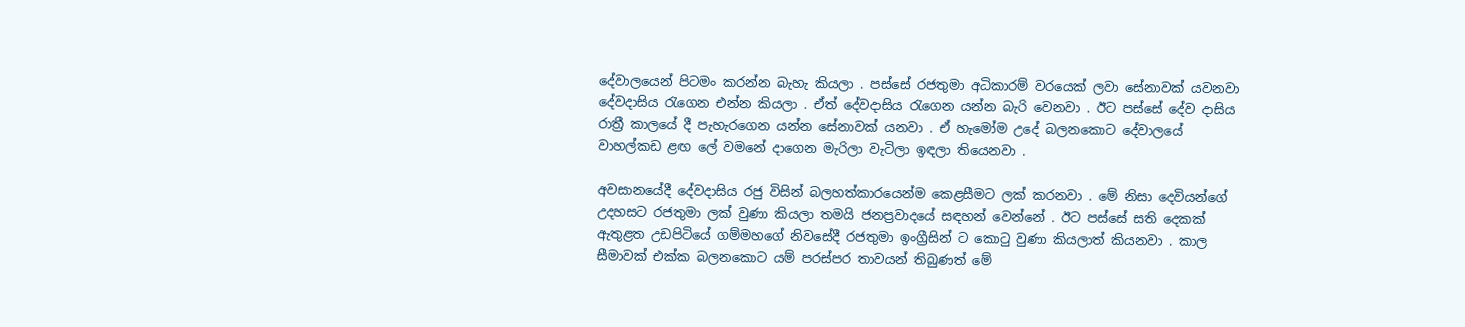දේවාලයෙන් පිටමං කරන්න බැහැ කියලා . පස්සේ රජතුමා අධිකාරම් වරයෙක් ලවා සේනාවක් යවනවා දේවදාසිය රැගෙන එන්න කියලා . ඒත් දේවදාසිය රැගෙන යන්න බැරි වෙනවා . ඊට පස්සේ දේව දාසිය රාත්‍රී කාලයේ දී පැහැරගෙන යන්න සේනාවක් යනවා . ඒ හැමෝම උදේ බලනකොට දේවාලයේ වාහල්කඩ ළඟ ලේ වමනේ දාගෙන මැරිලා වැටිලා ඉඳලා තියෙනවා .

අවසානයේදී දේවදාසිය රජු විසින් බලහත්කාරයෙන්ම කෙළසීමට ලක් කරනවා . මේ නිසා දෙවියන්ගේ උදහසට රජතුමා ලක් වුණා කියලා තමයි ජනප්‍රවාදයේ සඳහන් වෙන්නේ . ඊට පස්සේ සති දෙකක් ඇතුළත උඩපිටියේ ගම්මහගේ නිවසේදී රජතුමා ඉංග්‍රීසින් ට කොටු වුණා කියලාත් කියනවා . කාල සීමාවක් එක්ක බලනකොට යම් පරස්පර තාවයන් තිබුණත් මේ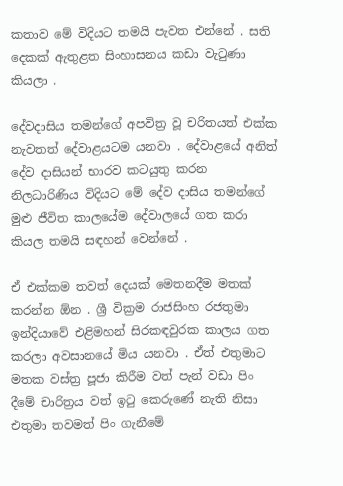කතාව මේ විදියට තමයි පැවත එන්නේ . සති දෙකක් ඇතුළත සිංහාසනය කඩා වැටුණා කියලා .

දේවදාසිය තමන්ගේ අපවිත්‍ර වූ චරිතයත් එක්ක නැවතත් දේවාළයටම යනවා . දේවාළයේ අනිත් දේව දාසියන් භාරව කටයුතු කරන නිලධාරිණිය විදියට මේ දේව දාසිය තමන්ගේ මුළු ජීවිත කාලයේම දේවාලයේ ගත කරා කියල තමයි සඳහන් වෙන්නේ .

ඒ එක්කම තවත් දෙයක් මෙතනදීම මතක් කරන්න ඕන . ශ්‍රී වික්‍රම රාජසිංහ රජතුමා ඉන්දියාවේ එළිමහන් සිරකඳවුරක කාලය ගත කරලා අවසානයේ මිය යනවා . ඒත් එතුමාට මතක වස්ත්‍ර පූජා කිරීම වත් පැන් වඩා පිං දීමේ චාරිත්‍රය වත් ඉටු කෙරුණේ නැති නිසා එතුමා තවමත් පිං ගැනීමේ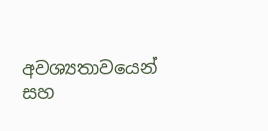අවශ්‍යතාවයෙන් සහ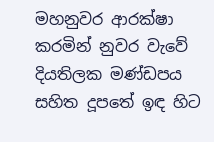මහනුවර ආරක්ෂා කරමින් නුවර වැවේ දියතිලක මණ්ඩපය සහිත දූපතේ ඉඳ හිට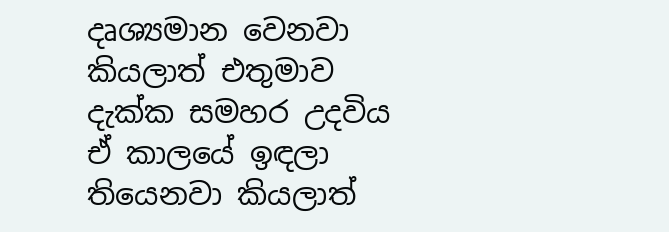දෘශ්‍යමාන වෙනවා කියලාත් එතුමාව දැක්ක සමහර උදවිය ඒ කාලයේ ඉඳලා තියෙනවා කියලාත්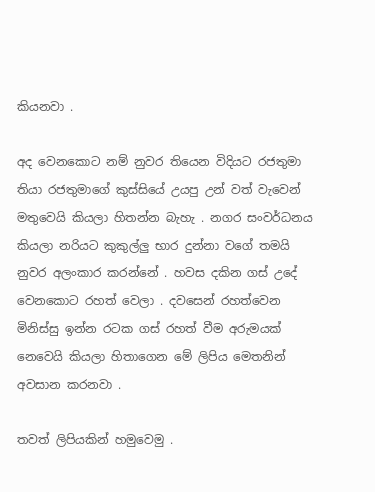කියනවා .

අද වෙනකොට නම් නුවර තියෙන විදියට රජතුමා තියා රජතුමාගේ කුස්සියේ උයපු උන් වත් වැවෙන් මතුවෙයි කියලා හිතන්න බැහැ . නගර සංවර්ධනය කියලා නරියට කුකුල්ලු භාර දුන්නා වගේ තමයි නුවර අලංකාර කරන්නේ . හවස දකින ගස් උදේ වෙනකොට රහත් වෙලා . දවසෙන් රහත්වෙන මිනිස්සු ඉන්න රටක ගස් රහත් වීම අරුමයක් නෙවෙයි කියලා හිතාගෙන මේ ලිපිය මෙතනින් අවසාන කරනවා .

තවත් ලිපියකින් හමුවෙමු .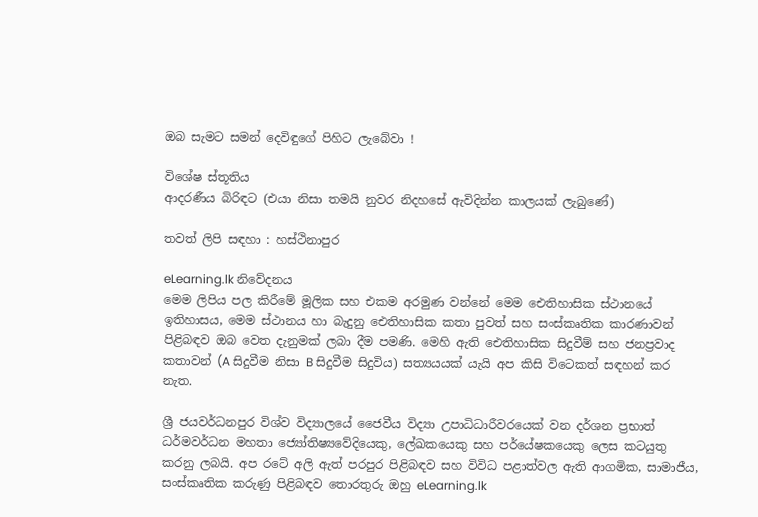ඔබ සැමට සමන් දෙවිඳුගේ පිහිට ලැබේවා !

විශේෂ ස්තූතිය
ආදරණීය බිරිඳට (එයා නිසා තමයි නුවර නිදහසේ ඇවිදින්න කාලයක් ලැබුණේ)

තවත් ලිපි සඳහා : හස්ථිනාපුර

eLearning.lk නිවේදනය
මෙම ලිපිය පල කිරීමේ මූලික සහ එකම අරමුණ වන්නේ මෙම ඓතිහාසික ස්ථානයේ ඉතිහාසය, මෙම ස්ථානය හා බැදුනු ඓතිහාසික කතා පුවත් සහ සංස්කෘතික කාරණාවන් පිළිබඳව ඔබ වෙත දැනුමක් ලබා දීම පමණි. මෙහි ඇති ඓතිහාසික සිදුවීම් සහ ජනප්‍රවාද කතාවන් (A සිදුවීම නිසා B සිදුවීම සිදුවිය) සත්‍යයයක් යැයි අප කිසි විටෙකත් සඳහන් කර නැත.

ශ්‍රී ජයවර්ධනපුර විශ්ව විද්‍යාලයේ ජෛවීය විද්‍යා උපාධිධාරීවරයෙක් වන දර්ශන ප්‍රභාත් ධර්මවර්ධන මහතා ජ්‍යෝතිෂ්‍යවේදියෙකු, ලේඛකයෙකු සහ පර්යේෂකයෙකු ලෙස කටයුතු කරනු ලබයි. අප රටේ අලි ඇත් පරපුර පිළිබඳව සහ විවිධ පළාත්වල ඇති ආගමික, සාමාජීය, සංස්කෘතික කරුණු පිළිබඳව තොරතුරු ඔහු eLearning.lk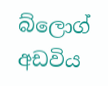බ්ලොග් අඩවිය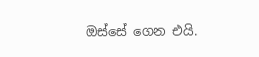ඔස්සේ ගෙන එයි.